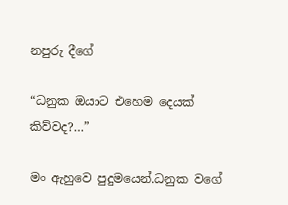නපුරු දීගේ

“ධනුක ඔයාට එහෙම දෙයක් කිව්වද?…”

මං ඇහුවෙ පුදුමයෙන්.ධනුක වගේ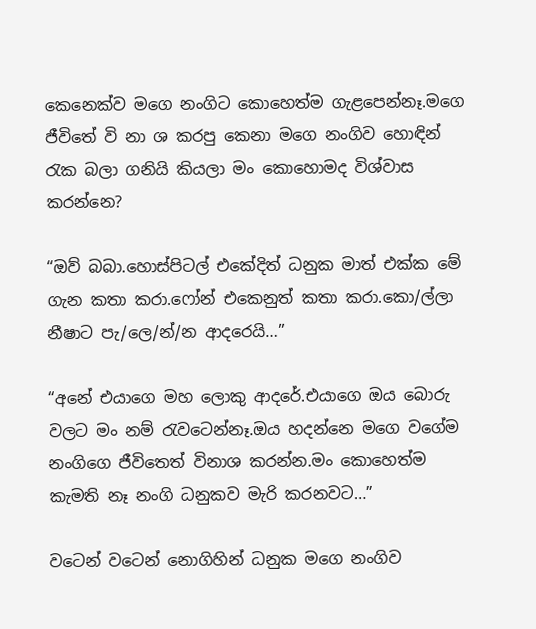කෙනෙක්ව මගෙ නංගිට කොහෙත්ම ගැළපෙන්නෑ.මගෙ ජීවිතේ වි නා ශ කරපු කෙනා මගෙ නංගිව හොඳින් රැක බලා ගනියි කියලා මං කොහොමද විශ්වාස කරන්නෙ?

“ඔව් බබා.හොස්පිටල් එකේදිත් ධනුක මාත් එක්ක මේ ගැන කතා කරා.ෆෝන් එකෙනුත් කතා කරා.කො/ල්ලා නීෂාට පැ/ලෙ/න්/න ආදරෙයි…”

“අනේ එයාගෙ මහ ලොකු ආදරේ.එයාගෙ ඔය බොරු වලට මං නම් රැවටෙන්නෑ.ඔය හදන්නෙ මගෙ වගේම නංගිගෙ ජීවිතෙත් විනාශ කරන්න.මං කොහෙත්ම කැමති නෑ නංගි ධනුකව මැරි කරනවට…”

වටෙන් වටෙන් නොගිහින් ධනුක මගෙ නංගිව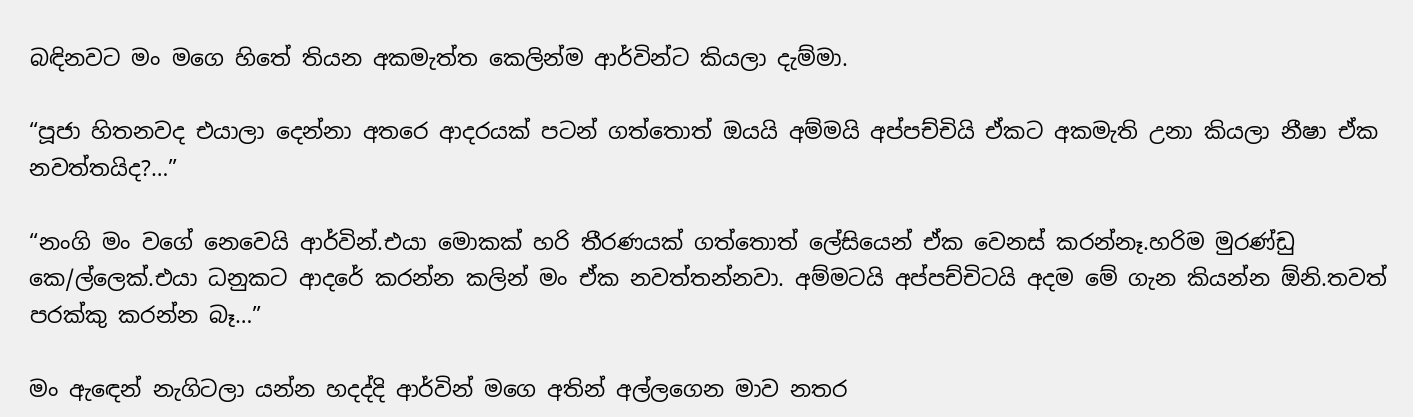බඳිනවට මං මගෙ හිතේ තියන අකමැත්ත කෙලින්ම ආර්වින්ට කියලා දැම්මා.

“පූජා හිතනවද එයාලා දෙන්නා අතරෙ ආදරයක් පටන් ගත්තොත් ඔයයි අම්මයි අප්පච්චියි ඒකට අකමැති උනා කියලා නීෂා ඒක නවත්තයිද?…”

“නංගි මං වගේ නෙවෙයි ආර්වින්.එයා මොකක් හරි තීරණයක් ගත්තොත් ලේසියෙන් ඒක වෙනස් කරන්නෑ.හරිම මුරණ්ඩු කෙ/ල්ලෙක්.එයා ධනුකට ආදරේ කරන්න කලින් මං ඒක නවත්තන්නවා. අම්මටයි අප්පච්චිටයි අදම මේ ගැන කියන්න ඕනි.තවත් පරක්කු කරන්න බෑ…”

මං ඇඳෙන් නැගිටලා යන්න හදද්දි ආර්වින් මගෙ අතින් අල්ලගෙන මාව නතර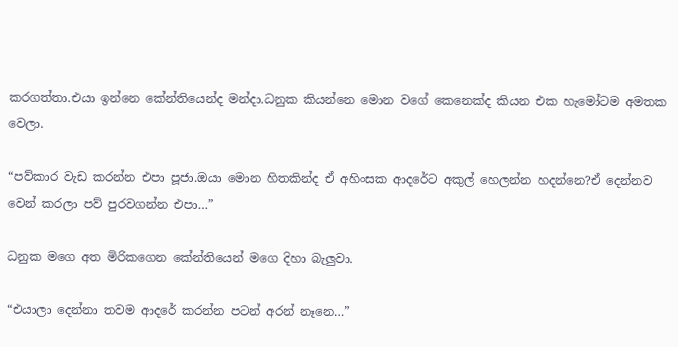කරගත්තා.එයා ඉන්නෙ කේන්තියෙන්ද මන්දා.ධනුක කියන්නෙ මොන වගේ කෙනෙක්ද කියන එක හැමෝටම අමතක වෙලා.

“පව්කාර වැඩ කරන්න එපා පූජා.ඔයා මොන හිතකින්ද ඒ අහිංසක ආදරේට අකුල් හෙලන්න හදන්නෙ?ඒ දෙන්නව වෙන් කරලා පව් පුරවගන්න එපා…”

ධනුක මගෙ අත මිරිකගෙන කේන්තියෙන් මගෙ දිහා බැලුවා.

“එයාලා දෙන්නා තවම ආදරේ කරන්න පටන් අරන් නෑනෙ…”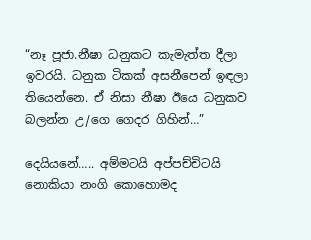“නෑ පූජා.නීෂා ධනුකට කැමැත්ත දීලා ඉවරයි. ධනුක ටිකක් අසනීපෙන් ඉඳලා තියෙන්නෙ. ඒ නිසා නීෂා ඊයෙ ධනුකව බලන්න උ/ගෙ ගෙදර ගිහින්…”

දෙයියනේ….. අම්මටයි අප්පච්චිටයි නොකියා නංගි කොහොමද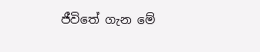ජීවිතේ ගැන මේ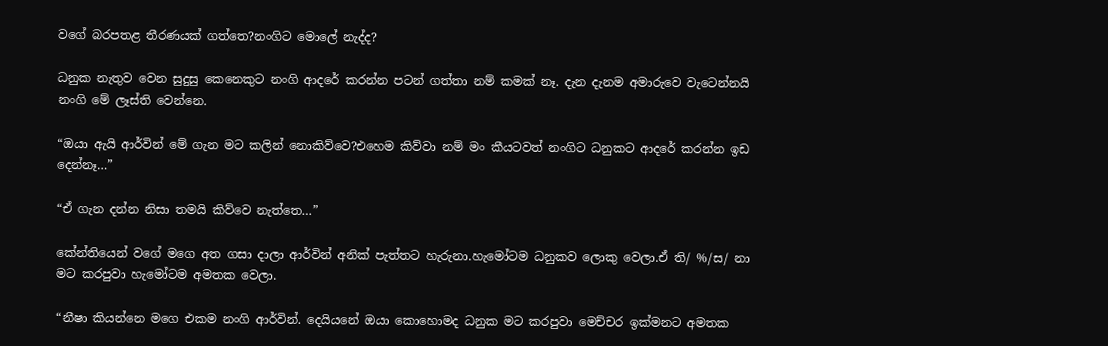වගේ බරපතළ තීරණයක් ගත්තෙ?නංගිට මොලේ නැද්ද?

ධනුක නැතුව වෙන සුදුසු කෙනෙකුට නංගි ආදරේ කරන්න පටන් ගත්තා නම් කමක් නෑ. දැන දැනම අමාරුවෙ වැටෙන්නයි නංගි මේ ලෑස්ති වෙන්නෙ.

“ඔයා ඇයි ආර්වින් මේ ගැන මට කලින් නොකිව්වෙ?එහෙම කිව්වා නම් මං කීයටවත් නංගිට ධනුකට ආදරේ කරන්න ඉඩ දෙන්නෑ…”

“ඒ ගැන දන්න නිසා තමයි කිව්වෙ නැත්තෙ…”

කේන්තියෙන් වගේ මගෙ අත ගසා දාලා ආර්වින් අනික් පැත්තට හැරුනා.හැමෝටම ධනුකව ලොකු වෙලා.ඒ ති/ %/ස/ නා මට කරපුවා හැමෝටම අමතක වෙලා.

“නීෂා කියන්නෙ මගෙ එකම නංගි ආර්වින්. දෙයියනේ ඔයා කොහොමද ධනුක මට කරපුවා මෙච්චර ඉක්මනට අමතක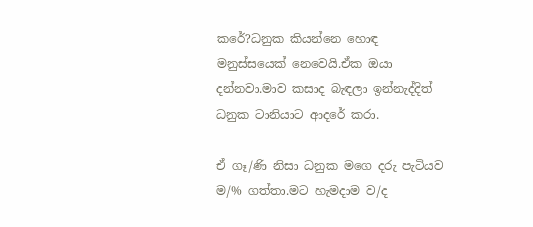කරේ?ධනුක කියන්නෙ හොඳ මනුස්සයෙක් නෙවෙයි.ඒක ඔයා දන්නවා.මාව කසාද බැඳලා ඉන්නැද්දිත් ධනුක ටානියාට ආදරේ කරා.

ඒ ගෑ/ණි නිසා ධනුක මගෙ දරු පැටියව ම/% ගත්තා.මට හැමදාම ව/ද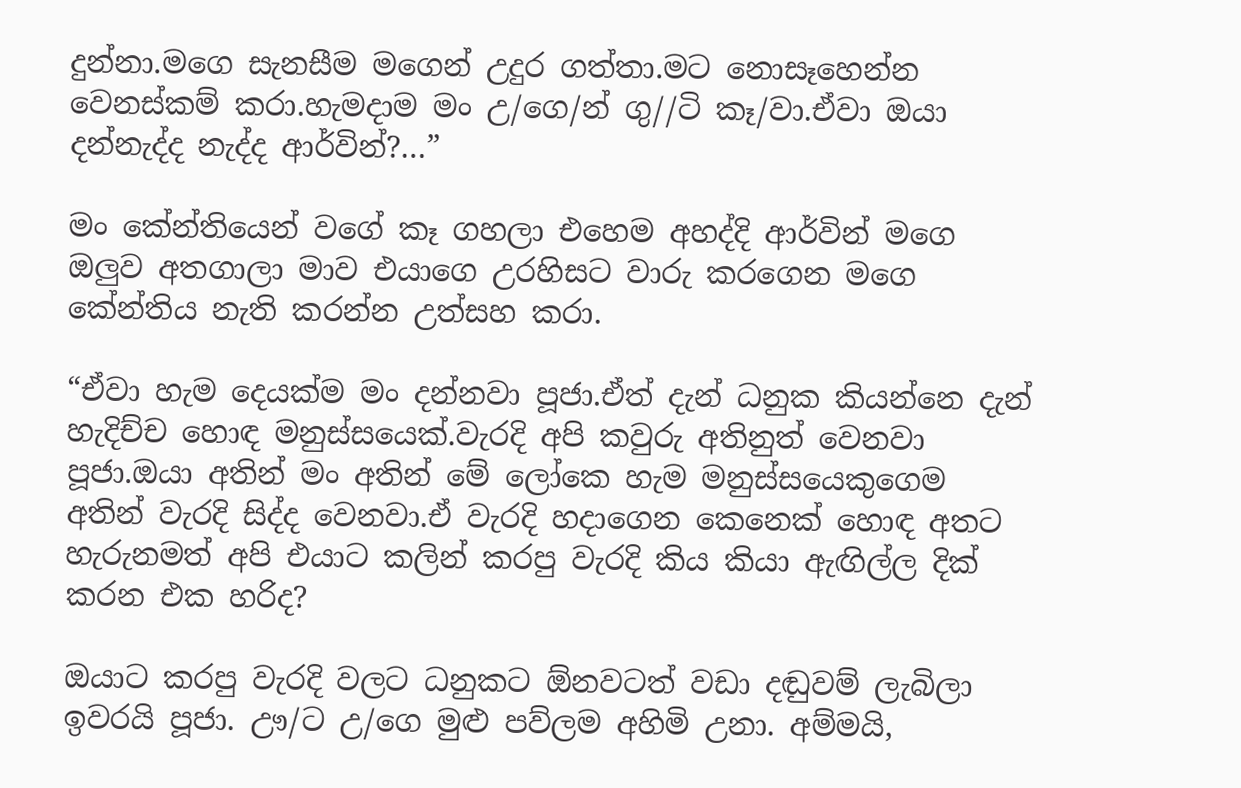දුන්නා.මගෙ සැනසීම මගෙන් උදුර ගත්තා.මට නොසෑහෙන්න වෙනස්කම් කරා.හැමදාම මං උ/ගෙ/න් ගු//ටි කෑ/වා.ඒවා ඔයා දන්නැද්ද නැද්ද ආර්වින්?…”

මං කේන්තියෙන් වගේ කෑ ගහලා එහෙම අහද්දි ආර්වින් මගෙ ඔලුව අතගාලා මාව එයාගෙ උරහිසට වාරු කරගෙන මගෙ කේන්තිය නැති කරන්න උත්සහ කරා.

“ඒවා හැම දෙයක්ම මං දන්නවා පූජා.ඒත් දැන් ධනුක කියන්නෙ දැන් හැදිච්ච හොඳ මනුස්සයෙක්.වැරදි අපි කවුරු අතිනුත් වෙනවා පූජා.ඔයා අතින් මං අතින් මේ ලෝකෙ හැම මනුස්සයෙකුගෙම අතින් වැරදි සිද්ද වෙනවා.ඒ වැරදි හදාගෙන කෙනෙක් හොඳ අතට හැරුනමත් අපි එයාට කලින් කරපු වැරදි කිය කියා ඇඟිල්ල දික් කරන එක හරිද?

ඔයාට කරපු වැරදි වලට ධනුකට ඕනවටත් වඩා දඬුවම් ලැබිලා ඉවරයි පූජා. ඌ/ට උ/ගෙ මුළු පව්ලම අහිමි උනා. අම්මයි,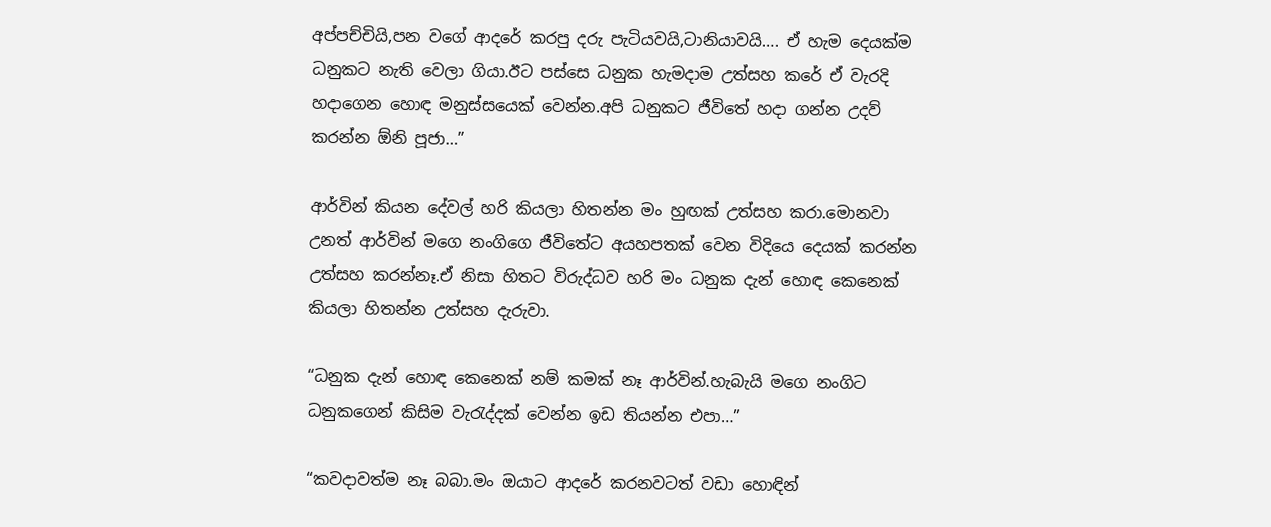අප්පච්චියි,පන වගේ ආදරේ කරපු දරු පැටියවයි,ටානියාවයි…. ඒ හැම දෙයක්ම ධනුකට නැති වෙලා ගියා.ඊට පස්සෙ ධනුක හැමදාම උත්සහ කරේ ඒ වැරදි හදාගෙන හොඳ මනුස්සයෙක් වෙන්න.අපි ධනුකට ජීවිතේ හදා ගන්න උදව් කරන්න ඕනි පූජා…”

ආර්වින් කියන දේවල් හරි කියලා හිතන්න මං හුඟක් උත්සහ කරා.මොනවා උනත් ආර්වින් මගෙ නංගිගෙ ජීවිතේට අයහපතක් වෙන විදියෙ දෙයක් කරන්න උත්සහ කරන්නෑ.ඒ නිසා හිතට විරුද්ධව හරි මං ධනුක දැන් හොඳ කෙනෙක් කියලා හිතන්න උත්සහ දැරුවා.

“ධනුක දැන් හොඳ කෙනෙක් නම් කමක් නෑ ආර්වින්.හැබැයි මගෙ නංගිට ධනුකගෙන් කිසිම වැරැද්දක් වෙන්න ඉඩ තියන්න එපා…”

“කවදාවත්ම නෑ බබා.මං ඔයාට ආදරේ කරනවටත් වඩා හොඳින්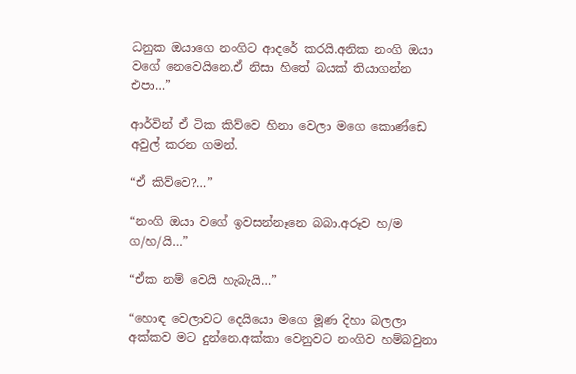ධනුක ඔයාගෙ නංගිට ආදරේ කරයි.අනික නංගි ඔයා වගේ නෙවෙයිනෙ.ඒ නිසා හිතේ බයක් තියාගන්න එපා…”

ආර්වින් ඒ ටික කිව්වෙ හිනා වෙලා මගෙ කොණ්ඩෙ අවුල් කරන ගමන්.

“ඒ කිව්වෙ?…”

“නංගි ඔයා වගේ ඉවසන්නෑනෙ බබා.අරූව හ/ම ග/හ/යි…”

“ඒක නම් වෙයි හැබැයි…”

“හොඳ වෙලාවට දෙයියො මගෙ මූණ දිහා බලලා අක්කව මට දුන්නෙ.අක්කා වෙනුවට නංගිව හම්බවුනා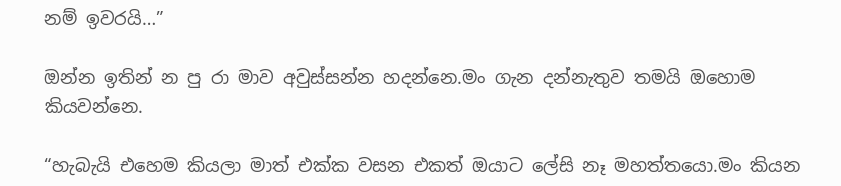නම් ඉවරයි…”

ඔන්න ඉතින් න පු රා මාව අවුස්සන්න හදන්නෙ.මං ගැන දන්නැතුව තමයි ඔහොම කියවන්නෙ.

“හැබැයි එහෙම කියලා මාත් එක්ක වසන එකත් ඔයාට ලේසි නෑ මහත්තයො.මං කියන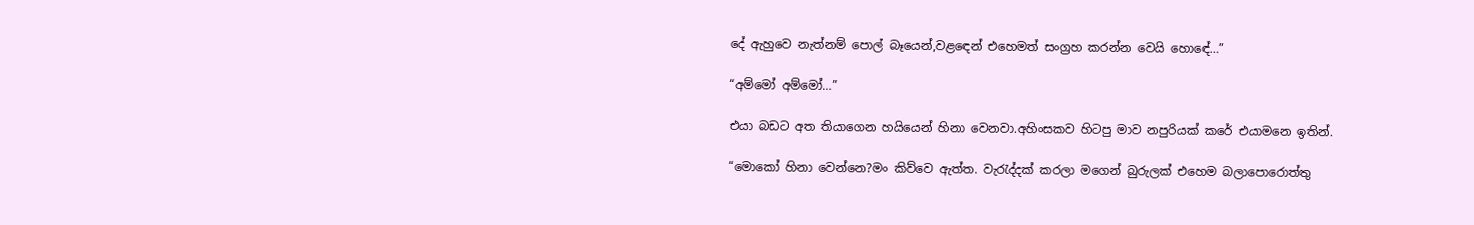දේ ඇහුවෙ නැත්නම් පොල් බෑයෙන්,වළඳෙන් එහෙමත් සංග්‍රහ කරන්න වෙයි හොඳේ…”

“අම්මෝ අම්මෝ…”

එයා බඩට අත තියාගෙන හයියෙන් හිනා වෙනවා.අහිංසකව හිටපු මාව නපුරියක් කරේ එයාමනෙ ඉතින්.

“මොකෝ හිනා වෙන්නෙ?මං කිව්වෙ ඇත්ත. වැරැද්දක් කරලා මගෙන් බුරුලක් එහෙම බලාපොරොත්තු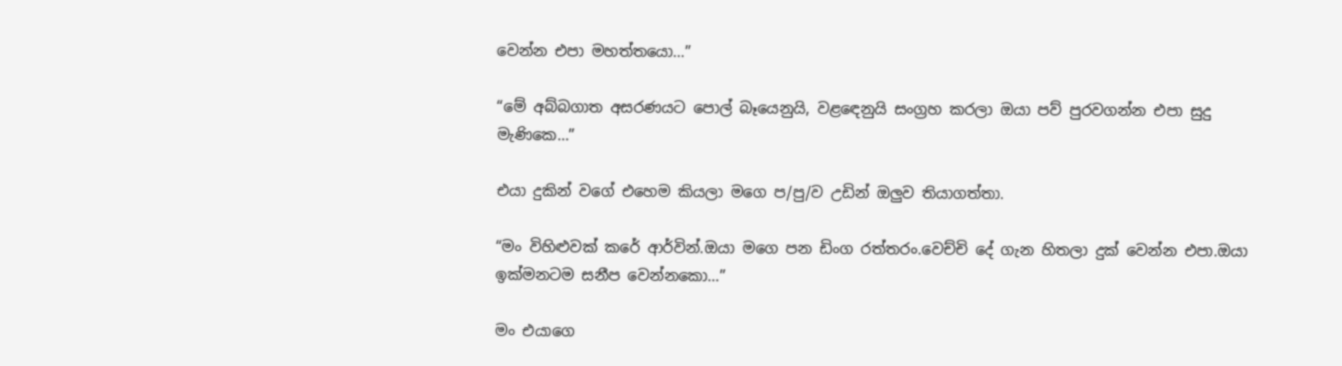වෙන්න එපා මහත්තයො…”

“මේ අබ්බගාත අසරණයට පොල් බෑයෙනුයි, වළඳෙනුයි සංග්‍රහ කරලා ඔයා පව් පුරවගන්න එපා සුදු මැණිකෙ…”

එයා දුකින් වගේ එහෙම කියලා මගෙ ප/පු/ව උඩින් ඔලුව තියාගත්තා.

“මං විහිළුවක් කරේ ආර්වින්.ඔයා මගෙ පන ඩිංග රත්තරං.වෙච්චි දේ ගැන හිතලා දුක් වෙන්න එපා.ඔයා ඉක්මනටම සනීප වෙන්නකො…”

මං එයාගෙ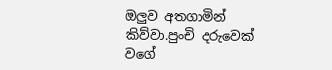ඔලුව අතගාමින් කිව්වා.පුංචි දරුවෙක් වගේ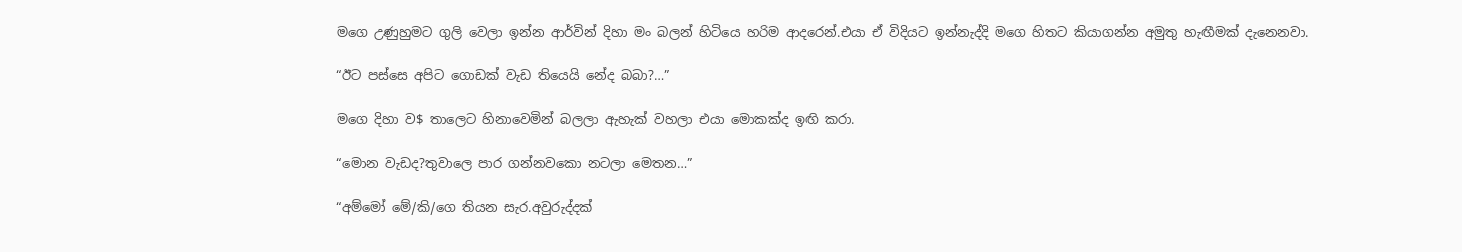මගෙ උණුහුමට ගුලි වෙලා ඉන්න ආර්වින් දිහා මං බලන් හිටියෙ හරිම ආදරෙන්.එයා ඒ විදියට ඉන්නැද්දි මගෙ හිතට කියාගන්න අමුතු හැඟීමක් දැනෙනවා.

“ඊට පස්සෙ අපිට ගොඩක් වැඩ තියෙයි නේද බබා?…”

මගෙ දිහා ව$ තාලෙට හිනාවෙමින් බලලා ඇහැක් වහලා එයා මොකක්ද ඉඟි කරා.

“මොන වැඩද?තුවාලෙ පාර ගන්නවකො නටලා මෙතන…”

“අම්මෝ මේ/කි/ගෙ තියන සැර.අවුරුද්දක්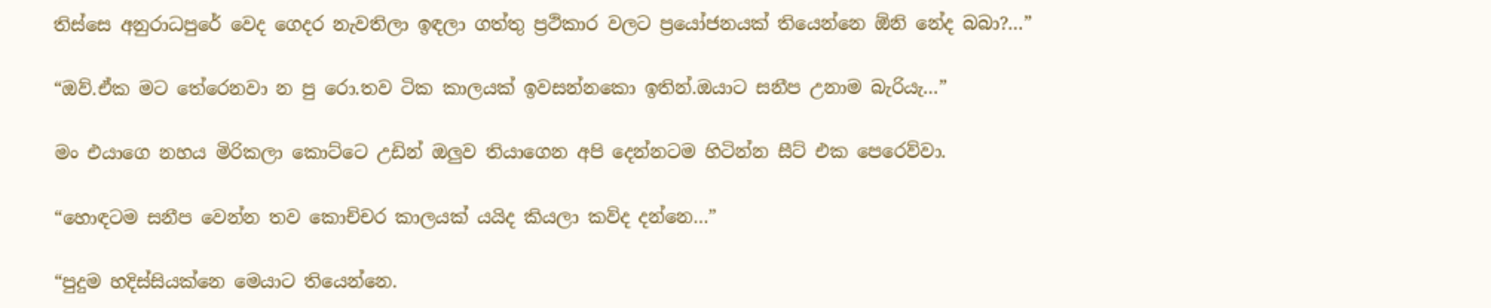තිස්සෙ අනුරාධපුරේ වෙද ගෙදර නැවතිලා ඉඳලා ගත්තු ප්‍රථිකාර වලට ප්‍රයෝජනයක් තියෙන්නෙ ඕනි නේද බබා?…”

“ඔව්.ඒක මට තේරෙනවා න පු රො.තව ටික කාලයක් ඉවසන්නකො ඉතින්.ඔයාට සනීප උනාම බැරියැ…”

මං එයාගෙ නහය මිරිකලා කොට්ටෙ උඩින් ඔලුව තියාගෙන අපි දෙන්නටම හිටින්න සීට් එක පෙරෙව්වා.

“හොඳටම සනීප වෙන්න තව කොච්චර කාලයක් යයිද කියලා කව්ද දන්නෙ…”

“පුදුම හදිස්සියක්නෙ මෙයාට තියෙන්නෙ.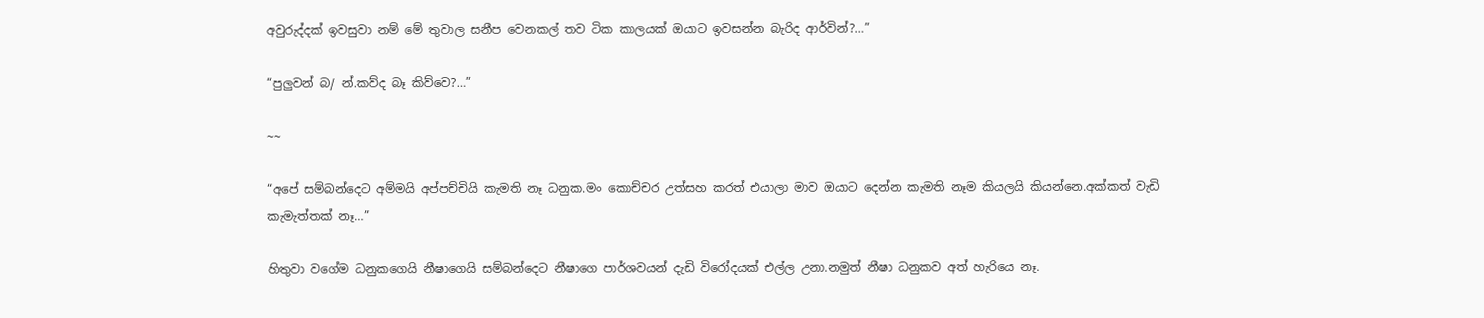අවුරුද්දක් ඉවසුවා නම් මේ තුවාල සනීප වෙනකල් තව ටික කාලයක් ඔයාට ඉවසන්න බැරිද ආර්වින්?…”

“පුලුවන් බ/ න්.කව්ද බෑ කිව්වෙ?…”

~~

“අපේ සම්බන්දෙට අම්මයි අප්පච්චියි කැමති නෑ ධනුක.මං කොච්චර උත්සහ කරත් එයාලා මාව ඔයාට දෙන්න කැමති නෑම කියලයි කියන්නෙ.අක්කත් වැඩි කැමැත්තක් නෑ…”

හිතුවා වගේම ධනුකගෙයි නීෂාගෙයි සම්බන්දෙට නීෂාගෙ පාර්ශවයන් දැඩි විරෝදයක් එල්ල උනා.නමුත් නීෂා ධනුකව අත් හැරියෙ නෑ.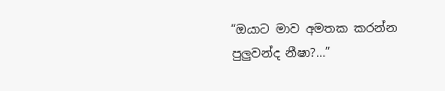“ඔයාට මාව අමතක කරන්න පුලුවන්ද නීෂා?…”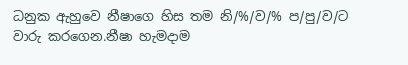ධනුක ඇහුවෙ නීෂාගෙ හිස තම නි/%/ව/% ප/පු/ව/ට වාරු කරගෙන.නීෂා හැමදාම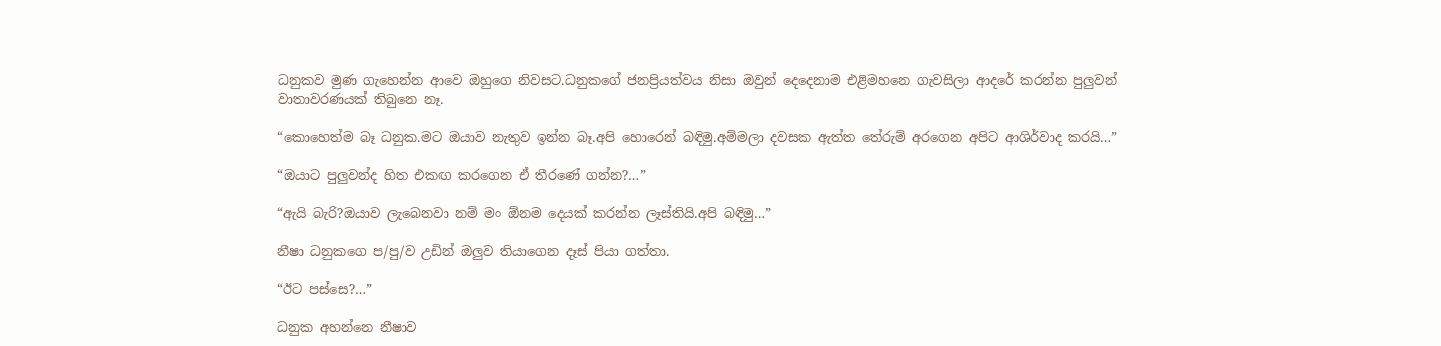ධනුකව මුණ ගැහෙන්න ආවෙ ඔහුගෙ නිවසට.ධනුකගේ ජනප්‍රියත්වය නිසා ඔවුන් දෙදෙනාම එළිමහනෙ ගැවසිලා ආදරේ කරන්න පුලුවන් වාතාවරණයක් තිබුනෙ නෑ.

“කොහෙත්ම බෑ ධනුක.මට ඔයාව නැතුව ඉන්න බෑ.අපි හොරෙන් බඳිමු.අම්මලා දවසක ඇත්ත තේරුම් අරගෙන අපිට ආශිර්වාද කරයි…”

“ඔයාට පුලුවන්ද හිත එකඟ කරගෙන ඒ තීරණේ ගන්න?…”

“ඇයි බැරි?ඔයාව ලැබෙනවා නම් මං ඕනම දෙයක් කරන්න ලෑස්තියි.අපි බඳිමු…”

නීෂා ධනුකගෙ ප/පු/ව උඩින් ඔලුව තියාගෙන දෑස් පියා ගත්තා.

“ඊට පස්සෙ?…”

ධනුක අහන්නෙ නීෂාව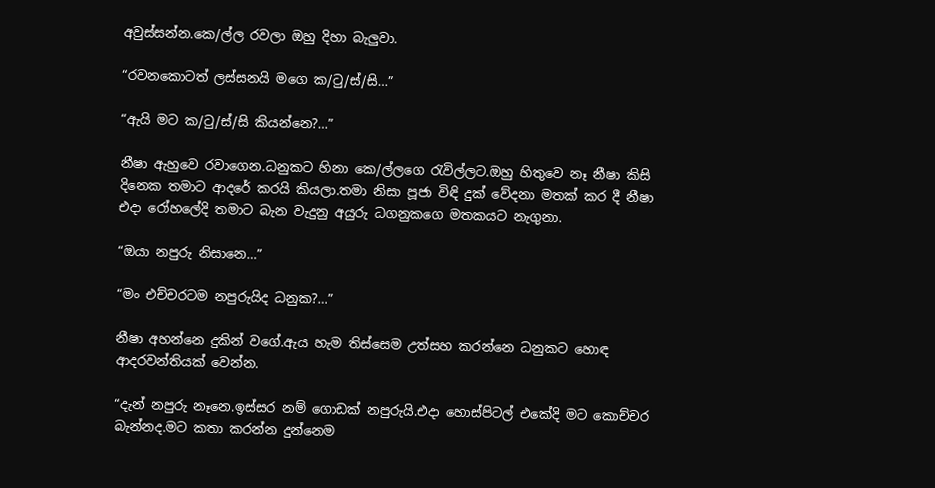අවුස්සන්න.කෙ/ල්ල රවලා ඔහු දිහා බැලුවා.

“රවනකොටත් ලස්සනයි මගෙ ක/ටු/ස්/සි…”

“ඇයි මට ක/ටු/ස්/සි කියන්නෙ?…”

නීෂා ඇහුවෙ රවාගෙන.ධනුකට හිනා කෙ/ල්ලගෙ රැවිල්ලට.ඔහු හිතුවෙ නෑ නීෂා කිසි දිනෙක තමාට ආදරේ කරයි කියලා.තමා නිසා පූජා විඳි දුක් වේදනා මතක් කර දී නීෂා එදා රෝහලේදි තමාට බැන වැදුනු අයුරු ධගනුකගෙ මතකයට නැගුනා.

“ඔයා නපුරු නිසානෙ…”

“මං එච්චරටම නපුරුයිද ධනුක?…”

නීෂා අහන්නෙ දුකින් වගේ.ඇය හැම තිස්සෙම උත්සහ කරන්නෙ ධනුකට හොඳ ආදරවන්තියක් වෙන්න.

“දැන් නපුරු නෑනෙ.ඉස්සර නම් ගොඩක් නපුරුයි.එදා හොස්පිටල් එකේදි මට කොච්චර බැන්නද.මට කතා කරන්න දුන්නෙම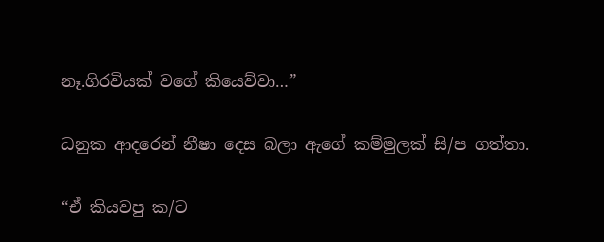නෑ.ගිරවියක් වගේ කියෙව්වා…”

ධනුක ආදරෙන් නීෂා දෙස බලා ඇගේ කම්මුලක් සි/ප ගත්තා.

“ඒ කියවපු ක/ට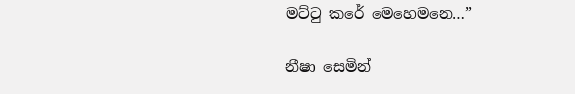මට්ටු කරේ මෙහෙමනෙ…”

නීෂා සෙමින්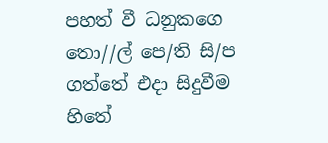පහත් වී ධනුකගෙ තො//ල් පෙ/ති සි/ප ගත්තේ එදා සිදුවීම හිතේ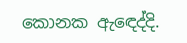කොනක ඇඳෙද්දි.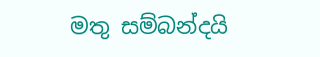මතු සම්බන්දයි